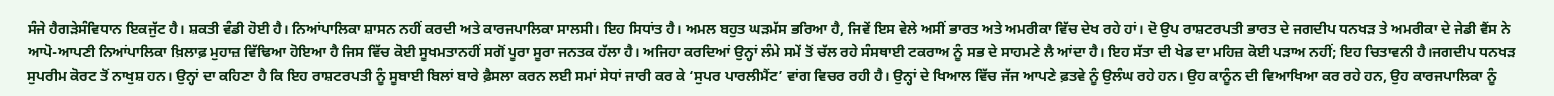ਸੰਜੇ ਹੈਗੜੇਸੰਵਿਧਾਨ ਇਕਜੁੱਟ ਹੈ। ਸ਼ਕਤੀ ਵੰਡੀ ਹੋਈ ਹੈ। ਨਿਆਂਪਾਲਿਕਾ ਸ਼ਾਸਨ ਨਹੀਂ ਕਰਦੀ ਅਤੇ ਕਾਰਜਪਾਲਿਕਾ ਸਾਲਸੀ। ਇਹ ਸਿਧਾਂਤ ਹੈ। ਅਮਲ ਬਹੁਤ ਘੜਮੱਸ ਭਰਿਆ ਹੈ, ਜਿਵੇਂ ਇਸ ਵੇਲੇ ਅਸੀਂ ਭਾਰਤ ਅਤੇ ਅਮਰੀਕਾ ਵਿੱਚ ਦੇਖ ਰਹੇ ਹਾਂ। ਦੋ ਉਪ ਰਾਸ਼ਟਰਪਤੀ ਭਾਰਤ ਦੇ ਜਗਦੀਪ ਧਨਖੜ ਤੇ ਅਮਰੀਕਾ ਦੇ ਜੇਡੀ ਵੈਂਸ ਨੇ ਆਪੋ-ਆਪਣੀ ਨਿਆਂਪਾਲਿਕਾ ਖ਼ਿਲਾਫ਼ ਮੁਹਾਜ਼ ਵਿੱਢਿਆ ਹੋਇਆ ਹੈ ਜਿਸ ਵਿੱਚ ਕੋਈ ਸੂਖਮਤਾਨਹੀਂ ਸਗੋਂ ਪੂਰਾ ਸੂਰਾ ਜਨਤਕ ਹੱਲਾ ਹੈ। ਅਜਿਹਾ ਕਰਦਿਆਂ ਉਨ੍ਹਾਂ ਲੰਮੇ ਸਮੇਂ ਤੋਂ ਚੱਲ ਰਹੇ ਸੰਸਥਾਈ ਟਕਰਾਅ ਨੂੰ ਸਭ ਦੇ ਸਾਹਮਣੇ ਲੈ ਆਂਦਾ ਹੈ। ਇਹ ਸੱਤਾ ਦੀ ਖੇਡ ਦਾ ਮਹਿਜ਼ ਕੋਈ ਪੜਾਅ ਨਹੀਂ; ਇਹ ਚਿਤਾਵਨੀ ਹੈ।ਜਗਦੀਪ ਧਨਖੜ ਸੁਪਰੀਮ ਕੋਰਟ ਤੋਂ ਨਾਖੁਸ਼ ਹਨ। ਉਨ੍ਹਾਂ ਦਾ ਕਹਿਣਾ ਹੈ ਕਿ ਇਹ ਰਾਸ਼ਟਰਪਤੀ ਨੂੰ ਸੂਬਾਈ ਬਿਲਾਂ ਬਾਰੇ ਫ਼ੈਸਲਾ ਕਰਨ ਲਈ ਸਮਾਂ ਸੇਧਾਂ ਜਾਰੀ ਕਰ ਕੇ ‘ਸੁਪਰ ਪਾਰਲੀਮੈਂਟ’ ਵਾਂਗ ਵਿਚਰ ਰਹੀ ਹੈ। ਉਨ੍ਹਾਂ ਦੇ ਖਿਆਲ ਵਿੱਚ ਜੱਜ ਆਪਣੇ ਫ਼ਤਵੇ ਨੂੰ ਉਲੰਘ ਰਹੇ ਹਨ। ਉਹ ਕਾਨੂੰਨ ਦੀ ਵਿਆਖਿਆ ਕਰ ਰਹੇ ਹਨ, ਉਹ ਕਾਰਜਪਾਲਿਕਾ ਨੂੰ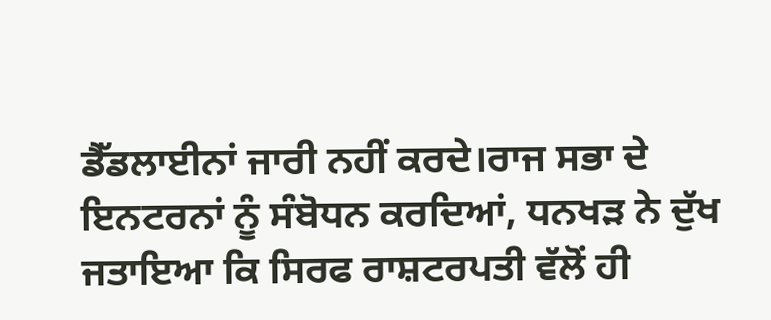ਡੈੱਡਲਾਈਨਾਂ ਜਾਰੀ ਨਹੀਂ ਕਰਦੇ।ਰਾਜ ਸਭਾ ਦੇ ਇਨਟਰਨਾਂ ਨੂੰ ਸੰਬੋਧਨ ਕਰਦਿਆਂ, ਧਨਖੜ ਨੇ ਦੁੱਖ ਜਤਾਇਆ ਕਿ ਸਿਰਫ ਰਾਸ਼ਟਰਪਤੀ ਵੱਲੋਂ ਹੀ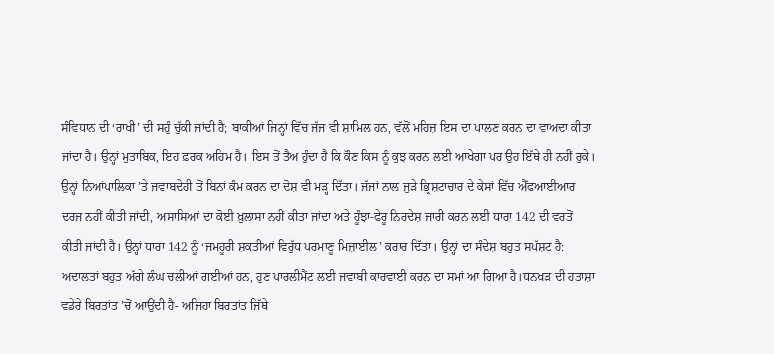ਸੰਵਿਧਾਨ ਦੀ ‘ਰਾਖੀ’ ਦੀ ਸਹੁੰ ਚੁੱਕੀ ਜਾਂਦੀ ਹੈ; ਬਾਕੀਆਂ ਜਿਨ੍ਹਾਂ ਵਿੱਚ ਜੱਜ ਵੀ ਸ਼ਾਮਿਲ ਹਨ, ਵੱਲੋਂ ਮਹਿਜ਼ ਇਸ ਦਾ ਪਾਲਣ ਕਰਨ ਦਾ ਵਾਅਦਾ ਕੀਤਾ ਜਾਂਦਾ ਹੈ। ਉਨ੍ਹਾਂ ਮੁਤਾਬਿਕ, ਇਹ ਫ਼ਰਕ ਅਹਿਮ ਹੈ। ਇਸ ਤੋਂ ਤੈਅ ਹੁੰਦਾ ਹੈ ਕਿ ਕੌਣ ਕਿਸ ਨੂੰ ਕੁਝ ਕਰਨ ਲਈ ਆਖੇਗਾ ਪਰ ਉਹ ਇੱਥੇ ਹੀ ਨਹੀਂ ਰੁਕੇ। ਉਨ੍ਹਾਂ ਨਿਆਂਪਾਲਿਕਾ ’ਤੇ ਜਵਾਬਦੇਹੀ ਤੋਂ ਬਿਨਾਂ ਕੰਮ ਕਰਨ ਦਾ ਦੋਸ਼ ਵੀ ਮੜ੍ਹ ਦਿੱਤਾ। ਜੱਜਾਂ ਨਾਲ ਜੁੜੇ ਭ੍ਰਿਸ਼ਟਾਚਾਰ ਦੇ ਕੇਸਾਂ ਵਿੱਚ ਐੱਫਆਈਆਰ ਦਰਜ ਨਹੀਂ ਕੀਤੀ ਜਾਂਦੀ, ਅਸਾਸਿਆਂ ਦਾ ਕੋਈ ਖ਼ੁਲਾਸਾ ਨਹੀਂ ਕੀਤਾ ਜਾਂਦਾ ਅਤੇ ਹੂੰਝਾ-ਫੇਰੂ ਨਿਰਦੇਸ਼ ਜਾਰੀ ਕਰਨ ਲਈ ਧਾਰਾ 142 ਦੀ ਵਰਤੋਂ ਕੀਤੀ ਜਾਂਦੀ ਹੈ। ਉਨ੍ਹਾਂ ਧਾਰਾ 142 ਨੂੰ ‘ਜਮਹੂਰੀ ਸ਼ਕਤੀਆਂ ਵਿਰੁੱਧ ਪਰਮਾਣੂ ਮਿਜ਼ਾਈਲ’ ਕਰਾਰ ਦਿੱਤਾ। ਉਨ੍ਹਾਂ ਦਾ ਸੰਦੇਸ਼ ਬਹੁਤ ਸਪੱਸ਼ਟ ਹੈ: ਅਦਾਲਤਾਂ ਬਹੁਤ ਅੱਗੇ ਲੰਘ ਚਲੀਆਂ ਗਈਆਂ ਹਨ, ਹੁਣ ਪਾਰਲੀਮੈਂਟ ਲਈ ਜਵਾਬੀ ਕਾਰਵਾਈ ਕਰਨ ਦਾ ਸਮਾਂ ਆ ਗਿਆ ਹੈ।ਧਨਖੜ ਦੀ ਹਤਾਸ਼ਾ ਵਡੇਰੇ ਬਿਰਤਾਂਤ ’ਚੋਂ ਆਉਂਦੀ ਹੈ- ਅਜਿਹਾ ਬਿਰਤਾਂਤ ਜਿੱਥੇ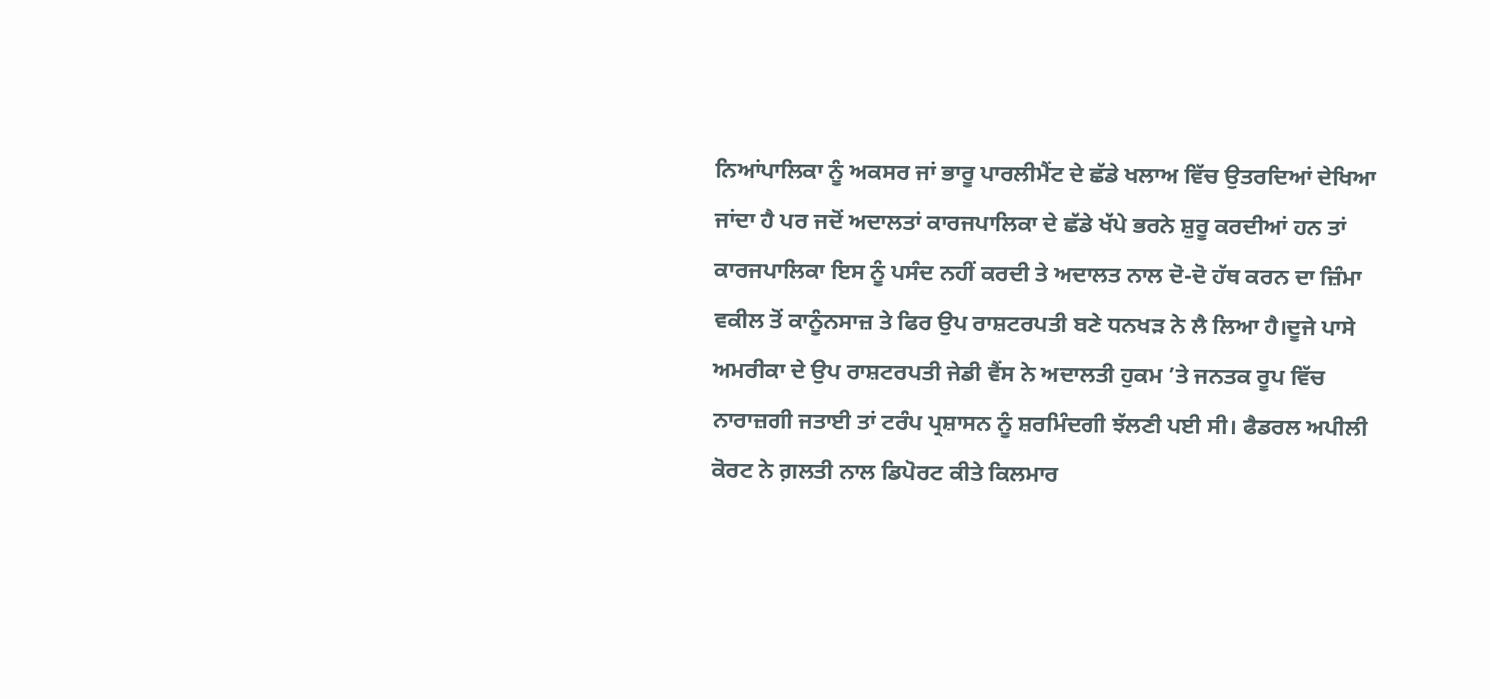ਨਿਆਂਪਾਲਿਕਾ ਨੂੰ ਅਕਸਰ ਜਾਂ ਭਾਰੂ ਪਾਰਲੀਮੈਂਟ ਦੇ ਛੱਡੇ ਖਲਾਅ ਵਿੱਚ ਉਤਰਦਿਆਂ ਦੇਖਿਆ ਜਾਂਦਾ ਹੈ ਪਰ ਜਦੋਂ ਅਦਾਲਤਾਂ ਕਾਰਜਪਾਲਿਕਾ ਦੇ ਛੱਡੇ ਖੱਪੇ ਭਰਨੇ ਸ਼ੁਰੂ ਕਰਦੀਆਂ ਹਨ ਤਾਂ ਕਾਰਜਪਾਲਿਕਾ ਇਸ ਨੂੰ ਪਸੰਦ ਨਹੀਂ ਕਰਦੀ ਤੇ ਅਦਾਲਤ ਨਾਲ ਦੋ-ਦੋ ਹੱਥ ਕਰਨ ਦਾ ਜ਼ਿੰਮਾ ਵਕੀਲ ਤੋਂ ਕਾਨੂੰਨਸਾਜ਼ ਤੇ ਫਿਰ ਉਪ ਰਾਸ਼ਟਰਪਤੀ ਬਣੇ ਧਨਖੜ ਨੇ ਲੈ ਲਿਆ ਹੈ।ਦੂਜੇ ਪਾਸੇ ਅਮਰੀਕਾ ਦੇ ਉਪ ਰਾਸ਼ਟਰਪਤੀ ਜੇਡੀ ਵੈਂਸ ਨੇ ਅਦਾਲਤੀ ਹੁਕਮ ’ਤੇ ਜਨਤਕ ਰੂਪ ਵਿੱਚ ਨਾਰਾਜ਼ਗੀ ਜਤਾਈ ਤਾਂ ਟਰੰਪ ਪ੍ਰਸ਼ਾਸਨ ਨੂੰ ਸ਼ਰਮਿੰਦਗੀ ਝੱਲਣੀ ਪਈ ਸੀ। ਫੈਡਰਲ ਅਪੀਲੀ ਕੋਰਟ ਨੇ ਗ਼ਲਤੀ ਨਾਲ ਡਿਪੋਰਟ ਕੀਤੇ ਕਿਲਮਾਰ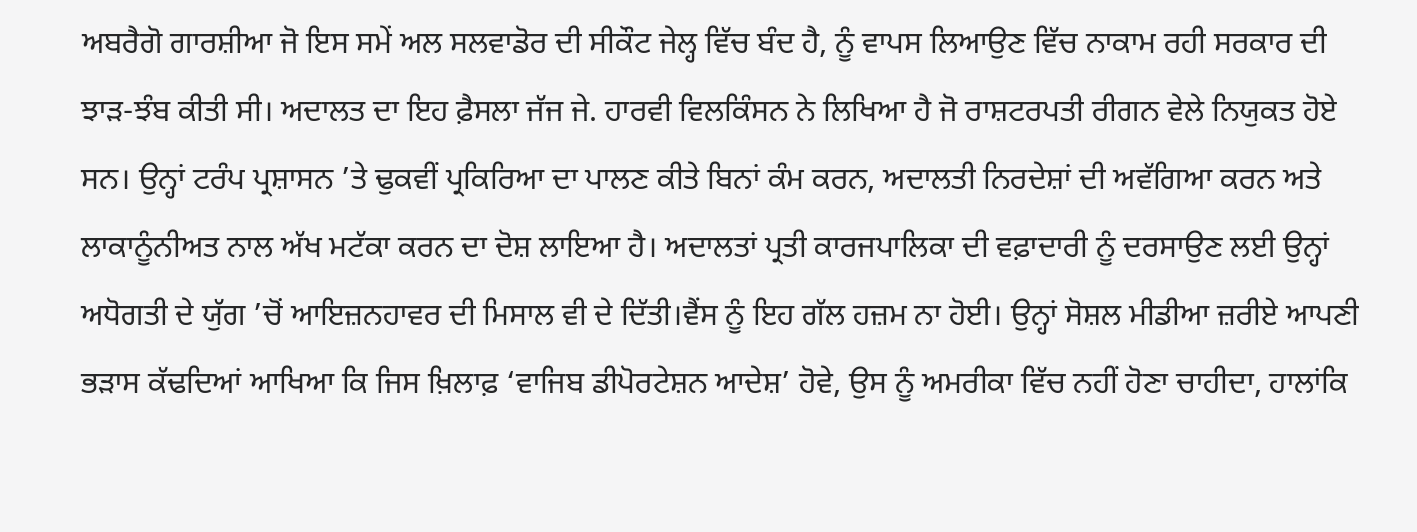ਅਬਰੈਗੋ ਗਾਰਸ਼ੀਆ ਜੋ ਇਸ ਸਮੇਂ ਅਲ ਸਲਵਾਡੋਰ ਦੀ ਸੀਕੌਟ ਜੇਲ੍ਹ ਵਿੱਚ ਬੰਦ ਹੈ, ਨੂੰ ਵਾਪਸ ਲਿਆਉਣ ਵਿੱਚ ਨਾਕਾਮ ਰਹੀ ਸਰਕਾਰ ਦੀ ਝਾੜ-ਝੰਬ ਕੀਤੀ ਸੀ। ਅਦਾਲਤ ਦਾ ਇਹ ਫ਼ੈਸਲਾ ਜੱਜ ਜੇ. ਹਾਰਵੀ ਵਿਲਕਿੰਸਨ ਨੇ ਲਿਖਿਆ ਹੈ ਜੋ ਰਾਸ਼ਟਰਪਤੀ ਰੀਗਨ ਵੇਲੇ ਨਿਯੁਕਤ ਹੋਏ ਸਨ। ਉਨ੍ਹਾਂ ਟਰੰਪ ਪ੍ਰਸ਼ਾਸਨ ’ਤੇ ਢੁਕਵੀਂ ਪ੍ਰਕਿਰਿਆ ਦਾ ਪਾਲਣ ਕੀਤੇ ਬਿਨਾਂ ਕੰਮ ਕਰਨ, ਅਦਾਲਤੀ ਨਿਰਦੇਸ਼ਾਂ ਦੀ ਅਵੱਗਿਆ ਕਰਨ ਅਤੇ ਲਾਕਾਨੂੰਨੀਅਤ ਨਾਲ ਅੱਖ ਮਟੱਕਾ ਕਰਨ ਦਾ ਦੋਸ਼ ਲਾਇਆ ਹੈ। ਅਦਾਲਤਾਂ ਪ੍ਰਤੀ ਕਾਰਜਪਾਲਿਕਾ ਦੀ ਵਫ਼ਾਦਾਰੀ ਨੂੰ ਦਰਸਾਉਣ ਲਈ ਉਨ੍ਹਾਂ ਅਧੋਗਤੀ ਦੇ ਯੁੱਗ ’ਚੋਂ ਆਇਜ਼ਨਹਾਵਰ ਦੀ ਮਿਸਾਲ ਵੀ ਦੇ ਦਿੱਤੀ।ਵੈਂਸ ਨੂੰ ਇਹ ਗੱਲ ਹਜ਼ਮ ਨਾ ਹੋਈ। ਉਨ੍ਹਾਂ ਸੋਸ਼ਲ ਮੀਡੀਆ ਜ਼ਰੀਏ ਆਪਣੀ ਭੜਾਸ ਕੱਢਦਿਆਂ ਆਖਿਆ ਕਿ ਜਿਸ ਖ਼ਿਲਾਫ਼ ‘ਵਾਜਿਬ ਡੀਪੋਰਟੇਸ਼ਨ ਆਦੇਸ਼’ ਹੋਵੇ, ਉਸ ਨੂੰ ਅਮਰੀਕਾ ਵਿੱਚ ਨਹੀਂ ਹੋਣਾ ਚਾਹੀਦਾ, ਹਾਲਾਂਕਿ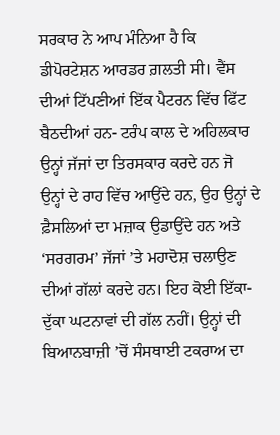ਸਰਕਾਰ ਨੇ ਆਪ ਮੰਨਿਆ ਹੈ ਕਿ ਡੀਪੋਰਟੇਸ਼ਨ ਆਰਡਰ ਗ਼ਲਤੀ ਸੀ। ਵੈਂਸ ਦੀਆਂ ਟਿੱਪਣੀਆਂ ਇੱਕ ਪੈਟਰਨ ਵਿੱਚ ਫਿੱਟ ਬੈਠਦੀਆਂ ਹਨ- ਟਰੰਪ ਕਾਲ ਦੇ ਅਹਿਲਕਾਰ ਉਨ੍ਹਾਂ ਜੱਜਾਂ ਦਾ ਤਿਰਸਕਾਰ ਕਰਦੇ ਹਨ ਜੋ ਉਨ੍ਹਾਂ ਦੇ ਰਾਹ ਵਿੱਚ ਆਉਂਦੇ ਹਨ, ਉਹ ਉਨ੍ਹਾਂ ਦੇ ਫ਼ੈਸਲਿਆਂ ਦਾ ਮਜ਼ਾਕ ਉਡਾਉਂਦੇ ਹਨ ਅਤੇ ‘ਸਰਗਰਮ’ ਜੱਜਾਂ ’ਤੇ ਮਹਾਦੋਸ਼ ਚਲਾਉਣ ਦੀਆਂ ਗੱਲਾਂ ਕਰਦੇ ਹਨ। ਇਹ ਕੋਈ ਇੱਕਾ-ਦੁੱਕਾ ਘਟਨਾਵਾਂ ਦੀ ਗੱਲ ਨਹੀਂ। ਉਨ੍ਹਾਂ ਦੀ ਬਿਆਨਬਾਜ਼ੀ ’ਚੋਂ ਸੰਸਥਾਈ ਟਕਰਾਅ ਦਾ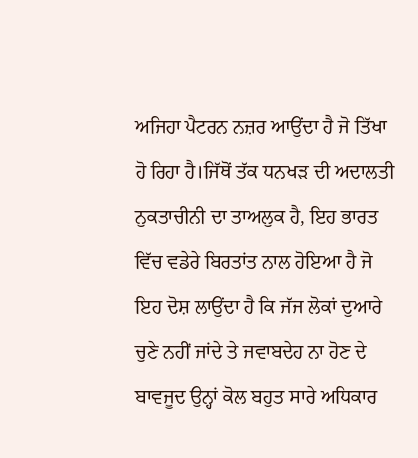ਅਜਿਹਾ ਪੈਟਰਨ ਨਜ਼ਰ ਆਉਂਦਾ ਹੈ ਜੋ ਤਿੱਖਾ ਹੋ ਰਿਹਾ ਹੈ।ਜਿੱਥੋਂ ਤੱਕ ਧਨਖੜ ਦੀ ਅਦਾਲਤੀ ਨੁਕਤਾਚੀਨੀ ਦਾ ਤਾਅਲੁਕ ਹੈ, ਇਹ ਭਾਰਤ ਵਿੱਚ ਵਡੇਰੇ ਬਿਰਤਾਂਤ ਨਾਲ ਹੋਇਆ ਹੈ ਜੋ ਇਹ ਦੋਸ਼ ਲਾਉਂਦਾ ਹੈ ਕਿ ਜੱਜ ਲੋਕਾਂ ਦੁਆਰੇ ਚੁਣੇ ਨਹੀਂ ਜਾਂਦੇ ਤੇ ਜਵਾਬਦੇਹ ਨਾ ਹੋਣ ਦੇ ਬਾਵਜੂਦ ਉਨ੍ਹਾਂ ਕੋਲ ਬਹੁਤ ਸਾਰੇ ਅਧਿਕਾਰ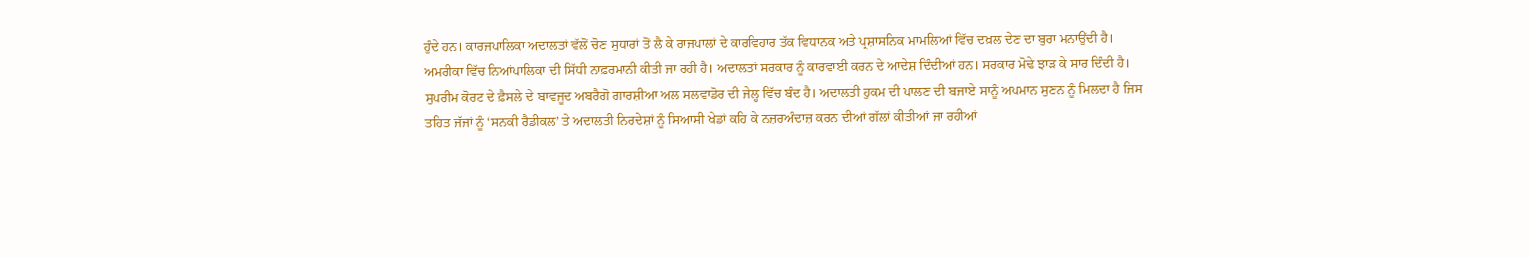ਹੁੰਦੇ ਹਨ। ਕਾਰਜਪਾਲਿਕਾ ਅਦਾਲਤਾਂ ਵੱਲੋਂ ਚੋਣ ਸੁਧਾਰਾਂ ਤੋਂ ਲੈ ਕੇ ਰਾਜਪਾਲਾਂ ਦੇ ਕਾਰਵਿਹਾਰ ਤੱਕ ਵਿਧਾਨਕ ਅਤੇ ਪ੍ਰਸ਼ਾਸਨਿਕ ਮਾਮਲਿਆਂ ਵਿੱਚ ਦਖ਼ਲ ਦੇਣ ਦਾ ਬੁਰਾ ਮਨਾਉਂਦੀ ਹੈ। ਅਮਰੀਕਾ ਵਿੱਚ ਨਿਆਂਪਾਲਿਕਾ ਦੀ ਸਿੱਧੀ ਨਾਫ਼ਰਮਾਨੀ ਕੀਤੀ ਜਾ ਰਹੀ ਹੈ। ਅਦਾਲਤਾਂ ਸਰਕਾਰ ਨੂੰ ਕਾਰਵਾਈ ਕਰਨ ਦੇ ਆਦੇਸ਼ ਦਿੰਦੀਆਂ ਹਨ। ਸਰਕਾਰ ਮੋਢੇ ਝਾੜ ਕੇ ਸਾਰ ਦਿੰਦੀ ਹੈ। ਸੁਪਰੀਮ ਕੋਰਟ ਦੇ ਫ਼ੈਸਲੇ ਦੇ ਬਾਵਜੂਦ ਅਬਰੈਗੋ ਗਾਰਸ਼ੀਆ ਅਲ ਸਲਵਾਡੋਰ ਦੀ ਜੇਲ੍ਹ ਵਿੱਚ ਬੰਦ ਹੈ। ਅਦਾਲਤੀ ਹੁਕਮ ਦੀ ਪਾਲਣ ਦੀ ਬਜਾਏ ਸਾਨੂੰ ਅਪਮਾਨ ਸੁਣਨ ਨੂੰ ਮਿਲਦਾ ਹੈ ਜਿਸ ਤਹਿਤ ਜੱਜਾਂ ਨੂੰ ‘ਸਨਕੀ ਰੈਡੀਕਲ’ ਤੇ ਅਦਾਲਤੀ ਨਿਰਦੇਸ਼ਾਂ ਨੂੰ ਸਿਆਸੀ ਖੇਡਾਂ ਕਹਿ ਕੇ ਨਜ਼ਰਅੰਦਾਜ਼ ਕਰਨ ਦੀਆਂ ਗੱਲਾਂ ਕੀਤੀਆਂ ਜਾ ਰਹੀਆਂ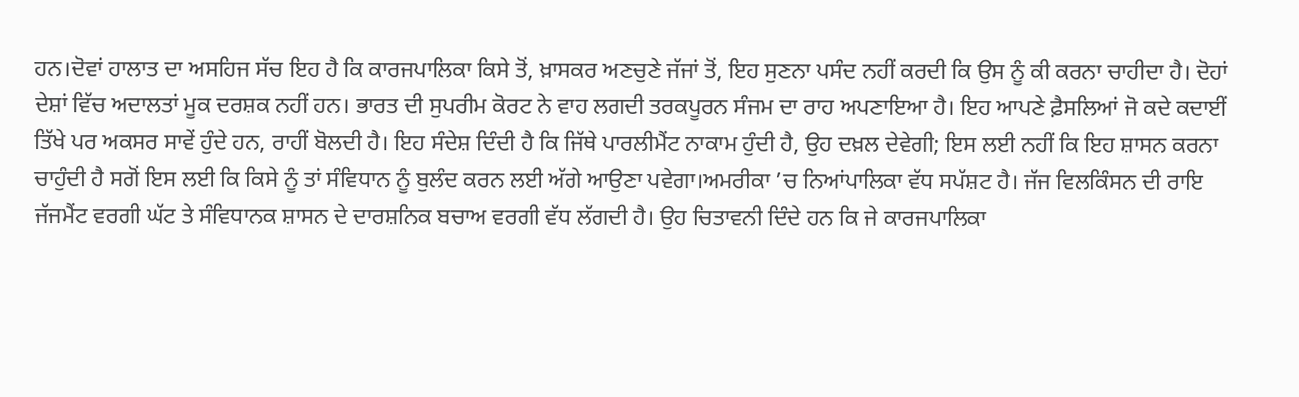ਹਨ।ਦੋਵਾਂ ਹਾਲਾਤ ਦਾ ਅਸਹਿਜ ਸੱਚ ਇਹ ਹੈ ਕਿ ਕਾਰਜਪਾਲਿਕਾ ਕਿਸੇ ਤੋਂ, ਖ਼ਾਸਕਰ ਅਣਚੁਣੇ ਜੱਜਾਂ ਤੋਂ, ਇਹ ਸੁਣਨਾ ਪਸੰਦ ਨਹੀਂ ਕਰਦੀ ਕਿ ਉਸ ਨੂੰ ਕੀ ਕਰਨਾ ਚਾਹੀਦਾ ਹੈ। ਦੋਹਾਂ ਦੇਸ਼ਾਂ ਵਿੱਚ ਅਦਾਲਤਾਂ ਮੂਕ ਦਰਸ਼ਕ ਨਹੀਂ ਹਨ। ਭਾਰਤ ਦੀ ਸੁਪਰੀਮ ਕੋਰਟ ਨੇ ਵਾਹ ਲਗਦੀ ਤਰਕਪੂਰਨ ਸੰਜਮ ਦਾ ਰਾਹ ਅਪਣਾਇਆ ਹੈ। ਇਹ ਆਪਣੇ ਫ਼ੈਸਲਿਆਂ ਜੋ ਕਦੇ ਕਦਾਈਂ ਤਿੱਖੇ ਪਰ ਅਕਸਰ ਸਾਵੇਂ ਹੁੰਦੇ ਹਨ, ਰਾਹੀਂ ਬੋਲਦੀ ਹੈ। ਇਹ ਸੰਦੇਸ਼ ਦਿੰਦੀ ਹੈ ਕਿ ਜਿੱਥੇ ਪਾਰਲੀਮੈਂਟ ਨਾਕਾਮ ਹੁੰਦੀ ਹੈ, ਉਹ ਦਖ਼ਲ ਦੇਵੇਗੀ; ਇਸ ਲਈ ਨਹੀਂ ਕਿ ਇਹ ਸ਼ਾਸਨ ਕਰਨਾ ਚਾਹੁੰਦੀ ਹੈ ਸਗੋਂ ਇਸ ਲਈ ਕਿ ਕਿਸੇ ਨੂੰ ਤਾਂ ਸੰਵਿਧਾਨ ਨੂੰ ਬੁਲੰਦ ਕਰਨ ਲਈ ਅੱਗੇ ਆਉਣਾ ਪਵੇਗਾ।ਅਮਰੀਕਾ ’ਚ ਨਿਆਂਪਾਲਿਕਾ ਵੱਧ ਸਪੱਸ਼ਟ ਹੈ। ਜੱਜ ਵਿਲਕਿੰਸਨ ਦੀ ਰਾਇ ਜੱਜਮੈਂਟ ਵਰਗੀ ਘੱਟ ਤੇ ਸੰਵਿਧਾਨਕ ਸ਼ਾਸਨ ਦੇ ਦਾਰਸ਼ਨਿਕ ਬਚਾਅ ਵਰਗੀ ਵੱਧ ਲੱਗਦੀ ਹੈ। ਉਹ ਚਿਤਾਵਨੀ ਦਿੰਦੇ ਹਨ ਕਿ ਜੇ ਕਾਰਜਪਾਲਿਕਾ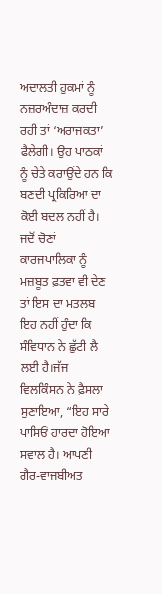ਅਦਾਲਤੀ ਹੁਕਮਾਂ ਨੂੰ ਨਜ਼ਰਅੰਦਾਜ਼ ਕਰਦੀ ਰਹੀ ਤਾਂ ‘ਅਰਾਜਕਤਾ’ ਫੈਲੇਗੀ। ਉਹ ਪਾਠਕਾਂ ਨੂੰ ਚੇਤੇ ਕਰਾਉਂਦੇ ਹਨ ਕਿ ਬਣਦੀ ਪ੍ਰਕਿਰਿਆ ਦਾ ਕੋਈ ਬਦਲ ਨਹੀਂ ਹੈ। ਜਦੋਂ ਚੋਣਾਂ ਕਾਰਜਪਾਲਿਕਾ ਨੂੰ ਮਜ਼ਬੂਤ ਫ਼ਤਵਾ ਵੀ ਦੇਣ ਤਾਂ ਇਸ ਦਾ ਮਤਲਬ ਇਹ ਨਹੀਂ ਹੁੰਦਾ ਕਿ ਸੰਵਿਧਾਨ ਨੇ ਛੁੱਟੀ ਲੈ ਲਈ ਹੈ।ਜੱਜ ਵਿਲਕਿੰਸਨ ਨੇ ਫ਼ੈਸਲਾ ਸੁਣਾਇਆ, “ਇਹ ਸਾਰੇ ਪਾਸਿਓਂ ਹਾਰਦਾ ਹੋਇਆ ਸਵਾਲ ਹੈ। ਆਪਣੀ ਗੈਰ-ਵਾਜਬੀਅਤ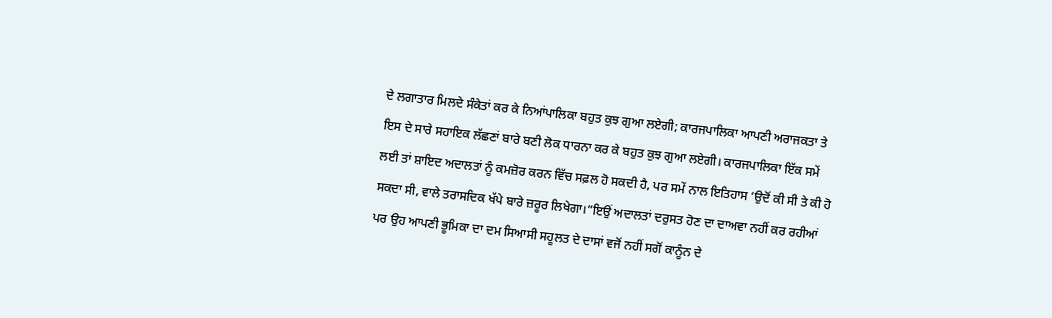ਦੇ ਲਗਾਤਾਰ ਮਿਲਦੇ ਸੰਕੇਤਾਂ ਕਰ ਕੇ ਨਿਆਂਪਾਲਿਕਾ ਬਹੁਤ ਕੁਝ ਗੁਆ ਲਏਗੀ; ਕਾਰਜਪਾਲਿਕਾ ਆਪਣੀ ਅਰਾਜਕਤਾ ਤੇ ਇਸ ਦੇ ਸਾਰੇ ਸਹਾਇਕ ਲੱਛਣਾਂ ਬਾਰੇ ਬਣੀ ਲੋਕ ਧਾਰਨਾ ਕਰ ਕੇ ਬਹੁਤ ਕੁਝ ਗੁਆ ਲਏਗੀ। ਕਾਰਜਪਾਲਿਕਾ ਇੱਕ ਸਮੇਂ ਲਈ ਤਾਂ ਸ਼ਾਇਦ ਅਦਾਲਤਾਂ ਨੂੰ ਕਮਜ਼ੋਰ ਕਰਨ ਵਿੱਚ ਸਫ਼ਲ ਹੋ ਸਕਦੀ ਹੈ, ਪਰ ਸਮੇਂ ਨਾਲ ਇਤਿਹਾਸ ‘ਉਦੋਂ ਕੀ ਸੀ ਤੇ ਕੀ ਹੋ ਸਕਦਾ ਸੀ, ਵਾਲੇ ਤਰਾਸਦਿਕ ਖੱਪੇ ਬਾਰੇ ਜ਼ਰੂਰ ਲਿਖੇਗਾ।”ਇਉਂ ਅਦਾਲਤਾਂ ਦਰੁਸਤ ਹੋਣ ਦਾ ਦਾਅਵਾ ਨਹੀਂ ਕਰ ਰਹੀਆਂ ਪਰ ਉਹ ਆਪਣੀ ਭੂਮਿਕਾ ਦਾ ਦਮ ਸਿਆਸੀ ਸਹੂਲਤ ਦੇ ਦਾਸਾਂ ਵਜੋਂ ਨਹੀਂ ਸਗੋਂ ਕਾਨੂੰਨ ਦੇ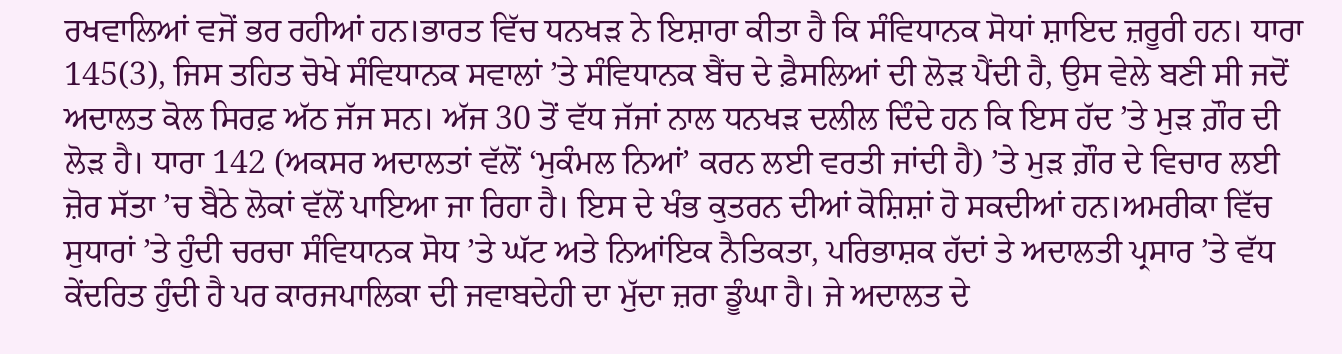ਰਖਵਾਲਿਆਂ ਵਜੋਂ ਭਰ ਰਹੀਆਂ ਹਨ।ਭਾਰਤ ਵਿੱਚ ਧਨਖੜ ਨੇ ਇਸ਼ਾਰਾ ਕੀਤਾ ਹੈ ਕਿ ਸੰਵਿਧਾਨਕ ਸੋਧਾਂ ਸ਼ਾਇਦ ਜ਼ਰੂਰੀ ਹਨ। ਧਾਰਾ 145(3), ਜਿਸ ਤਹਿਤ ਚੋਖੇ ਸੰਵਿਧਾਨਕ ਸਵਾਲਾਂ ’ਤੇ ਸੰਵਿਧਾਨਕ ਬੈਂਚ ਦੇ ਫ਼ੈਸਲਿਆਂ ਦੀ ਲੋੜ ਪੈਂਦੀ ਹੈ, ਉਸ ਵੇਲੇ ਬਣੀ ਸੀ ਜਦੋਂ ਅਦਾਲਤ ਕੋਲ ਸਿਰਫ਼ ਅੱਠ ਜੱਜ ਸਨ। ਅੱਜ 30 ਤੋਂ ਵੱਧ ਜੱਜਾਂ ਨਾਲ ਧਨਖੜ ਦਲੀਲ ਦਿੰਦੇ ਹਨ ਕਿ ਇਸ ਹੱਦ ’ਤੇ ਮੁੜ ਗ਼ੌਰ ਦੀ ਲੋੜ ਹੈ। ਧਾਰਾ 142 (ਅਕਸਰ ਅਦਾਲਤਾਂ ਵੱਲੋਂ ‘ਮੁਕੰਮਲ ਨਿਆਂ’ ਕਰਨ ਲਈ ਵਰਤੀ ਜਾਂਦੀ ਹੈ) ’ਤੇ ਮੁੜ ਗ਼ੌਰ ਦੇ ਵਿਚਾਰ ਲਈ ਜ਼ੋਰ ਸੱਤਾ ’ਚ ਬੈਠੇ ਲੋਕਾਂ ਵੱਲੋਂ ਪਾਇਆ ਜਾ ਰਿਹਾ ਹੈ। ਇਸ ਦੇ ਖੰਭ ਕੁਤਰਨ ਦੀਆਂ ਕੋਸ਼ਿਸ਼ਾਂ ਹੋ ਸਕਦੀਆਂ ਹਨ।ਅਮਰੀਕਾ ਵਿੱਚ ਸੁਧਾਰਾਂ ’ਤੇ ਹੁੰਦੀ ਚਰਚਾ ਸੰਵਿਧਾਨਕ ਸੋਧ ’ਤੇ ਘੱਟ ਅਤੇ ਨਿਆਂਇਕ ਨੈਤਿਕਤਾ, ਪਰਿਭਾਸ਼ਕ ਹੱਦਾਂ ਤੇ ਅਦਾਲਤੀ ਪ੍ਰਸਾਰ ’ਤੇ ਵੱਧ ਕੇਂਦਰਿਤ ਹੁੰਦੀ ਹੈ ਪਰ ਕਾਰਜਪਾਲਿਕਾ ਦੀ ਜਵਾਬਦੇਹੀ ਦਾ ਮੁੱਦਾ ਜ਼ਰਾ ਡੂੰਘਾ ਹੈ। ਜੇ ਅਦਾਲਤ ਦੇ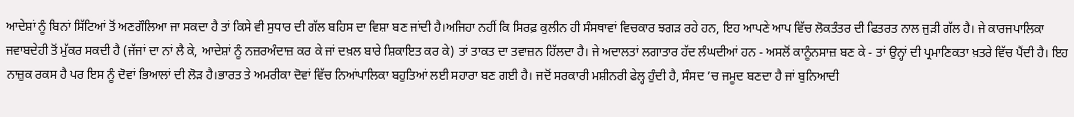ਆਦੇਸ਼ਾਂ ਨੂੰ ਬਿਨਾਂ ਸਿੱਟਿਆਂ ਤੋਂ ਅਣਗੌਲਿਆ ਜਾ ਸਕਦਾ ਹੈ ਤਾਂ ਕਿਸੇ ਵੀ ਸੁਧਾਰ ਦੀ ਗੱਲ ਬਹਿਸ ਦਾ ਵਿਸ਼ਾ ਬਣ ਜਾਂਦੀ ਹੈ।ਅਜਿਹਾ ਨਹੀਂ ਕਿ ਸਿਰਫ਼ ਕੁਲੀਨ ਹੀ ਸੰਸਥਾਵਾਂ ਵਿਚਕਾਰ ਝਗੜ ਰਹੇ ਹਨ, ਇਹ ਆਪਣੇ ਆਪ ਵਿੱਚ ਲੋਕਤੰਤਰ ਦੀ ਫਿਤਰਤ ਨਾਲ ਜੁੜੀ ਗੱਲ ਹੈ। ਜੇ ਕਾਰਜਪਾਲਿਕਾ ਜਵਾਬਦੇਹੀ ਤੋਂ ਮੁੱਕਰ ਸਕਦੀ ਹੈ (ਜੱਜਾਂ ਦਾ ਨਾਂ ਲੈ ਕੇ, ਆਦੇਸ਼ਾਂ ਨੂੰ ਨਜ਼ਰਅੰਦਾਜ਼ ਕਰ ਕੇ ਜਾਂ ਦਖ਼ਲ ਬਾਰੇ ਸ਼ਿਕਾਇਤ ਕਰ ਕੇ) ਤਾਂ ਤਾਕਤ ਦਾ ਤਵਾਜ਼ਨ ਹਿੱਲਦਾ ਹੈ। ਜੇ ਅਦਾਲਤਾਂ ਲਗਾਤਾਰ ਹੱਦ ਲੰਘਦੀਆਂ ਹਨ - ਅਸਲੋਂ ਕਾਨੂੰਨਸਾਜ਼ ਬਣ ਕੇ - ਤਾਂ ਉਨ੍ਹਾਂ ਦੀ ਪ੍ਰਮਾਣਿਕਤਾ ਖ਼ਤਰੇ ਵਿੱਚ ਪੈਂਦੀ ਹੈ। ਇਹ ਨਾਜ਼ੁਕ ਰਕਸ ਹੈ ਪਰ ਇਸ ਨੂੰ ਦੋਵਾਂ ਭਿਆਲਾਂ ਦੀ ਲੋੜ ਹੈ।ਭਾਰਤ ਤੇ ਅਮਰੀਕਾ ਦੋਵਾਂ ਵਿੱਚ ਨਿਆਂਪਾਲਿਕਾ ਬਹੁਤਿਆਂ ਲਈ ਸਹਾਰਾ ਬਣ ਗਈ ਹੈ। ਜਦੋਂ ਸਰਕਾਰੀ ਮਸ਼ੀਨਰੀ ਫੇਲ੍ਹ ਹੁੰਦੀ ਹੈ, ਸੰਸਦ ’ਚ ਜਮੂਦ ਬਣਦਾ ਹੈ ਜਾਂ ਬੁਨਿਆਦੀ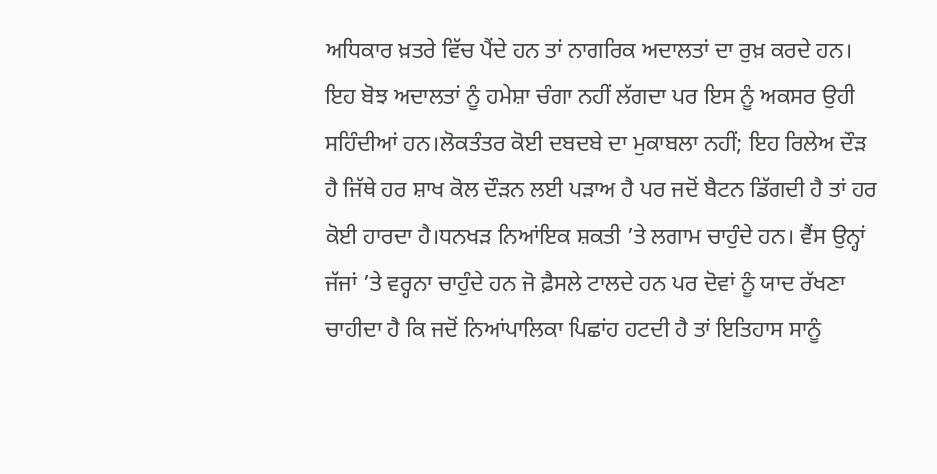ਅਧਿਕਾਰ ਖ਼ਤਰੇ ਵਿੱਚ ਪੈਂਦੇ ਹਨ ਤਾਂ ਨਾਗਰਿਕ ਅਦਾਲਤਾਂ ਦਾ ਰੁਖ਼ ਕਰਦੇ ਹਨ। ਇਹ ਬੋਝ ਅਦਾਲਤਾਂ ਨੂੰ ਹਮੇਸ਼ਾ ਚੰਗਾ ਨਹੀਂ ਲੱਗਦਾ ਪਰ ਇਸ ਨੂੰ ਅਕਸਰ ਉਹੀ ਸਹਿੰਦੀਆਂ ਹਨ।ਲੋਕਤੰਤਰ ਕੋਈ ਦਬਦਬੇ ਦਾ ਮੁਕਾਬਲਾ ਨਹੀਂ; ਇਹ ਰਿਲੇਅ ਦੌੜ ਹੈ ਜਿੱਥੇ ਹਰ ਸ਼ਾਖ ਕੋਲ ਦੌੜਨ ਲਈ ਪੜਾਅ ਹੈ ਪਰ ਜਦੋਂ ਬੈਟਨ ਡਿੱਗਦੀ ਹੈ ਤਾਂ ਹਰ ਕੋਈ ਹਾਰਦਾ ਹੈ।ਧਨਖੜ ਨਿਆਂਇਕ ਸ਼ਕਤੀ ’ਤੇ ਲਗਾਮ ਚਾਹੁੰਦੇ ਹਨ। ਵੈਂਸ ਉਨ੍ਹਾਂ ਜੱਜਾਂ ’ਤੇ ਵਰ੍ਹਨਾ ਚਾਹੁੰਦੇ ਹਨ ਜੋ ਫ਼ੈਸਲੇ ਟਾਲਦੇ ਹਨ ਪਰ ਦੋਵਾਂ ਨੂੰ ਯਾਦ ਰੱਖਣਾ ਚਾਹੀਦਾ ਹੈ ਕਿ ਜਦੋਂ ਨਿਆਂਪਾਲਿਕਾ ਪਿਛਾਂਹ ਹਟਦੀ ਹੈ ਤਾਂ ਇਤਿਹਾਸ ਸਾਨੂੰ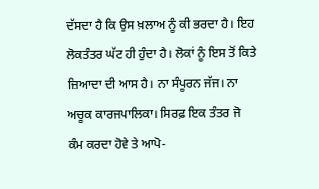ਦੱਸਦਾ ਹੈ ਕਿ ਉਸ ਖ਼ਲਾਅ ਨੂੰ ਕੀ ਭਰਦਾ ਹੈ। ਇਹ ਲੋਕਤੰਤਰ ਘੱਟ ਹੀ ਹੁੰਦਾ ਹੈ। ਲੋਕਾਂ ਨੂੰ ਇਸ ਤੋਂ ਕਿਤੇ ਜ਼ਿਆਦਾ ਦੀ ਆਸ ਹੈ। ਨਾ ਸੰਪੂਰਨ ਜੱਜ। ਨਾ ਅਚੂਕ ਕਾਰਜਪਾਲਿਕਾ। ਸਿਰਫ਼ ਇਕ ਤੰਤਰ ਜੋ ਕੰਮ ਕਰਦਾ ਹੋਵੇ ਤੇ ਆਪੋ-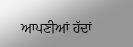ਆਪਣੀਆਂ ਹੱਦਾਂ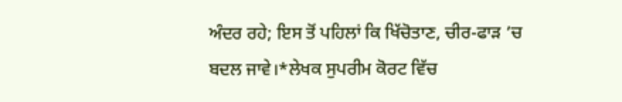ਅੰਦਰ ਰਹੇ; ਇਸ ਤੋਂ ਪਹਿਲਾਂ ਕਿ ਖਿੱਚੋਤਾਣ, ਚੀਰ-ਫਾੜ ’ਚ ਬਦਲ ਜਾਵੇ।*ਲੇਖਕ ਸੁਪਰੀਮ ਕੋਰਟ ਵਿੱਚ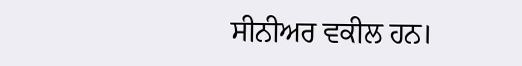ਸੀਨੀਅਰ ਵਕੀਲ ਹਨ।